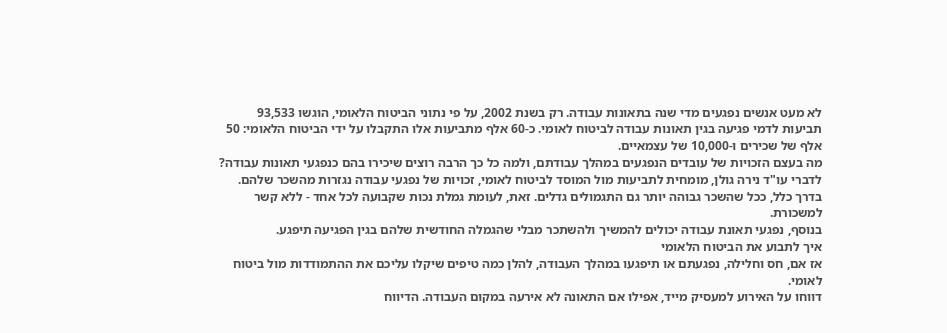לא מעט אנשים נפגעים מדי שנה בתאונות עבודה. רק בשנת 2002, על פי נתוני הביטוח הלאומי, הוגשו 93,533 תביעות לדמי פגיעה בגין תאונות עבודה לביטוח לאומי. כ-60 אלף מתביעות אלו התקבלו על ידי הביטוח הלאומי: 50 אלף של שכירים ו-10,000 של עצמאיים.
מה בעצם הזכויות של עובדים הנפגעים במהלך עבודתם, ולמה כל כך הרבה רוצים שיכירו בהם כנפגעי תאונות עבודה? לדברי עו"ד נירה גולן, מומחית לתביעות מול המוסד לביטוח לאומי, זכויות של נפגעי עבודה נגזרות מהשכר שלהם. בדרך כלל, ככל שהשכר גבוהה יותר גם התגמולים גדלים. זאת, לעומת גמלת נכות שקבועה לכל אחד - ללא קשר למשכורת.
בנוסף, נפגעי תאונת עבודה יכולים להמשיך ולהשתכר מבלי שהגמלה החודשית שלהם בגין הפגיעה תיפגע.
איך לתבוע את הביטוח הלאומי
אז אם, חס וחלילה, נפגעתם או תיפגעו במהלך העבודה, להלן כמה טיפים שיקלו עליכם את ההתמודדות מול ביטוח לאומי.
דווחו על האירוע למעסיק מייד, אפילו אם התאונה לא אירעה במקום העבודה. הדיווח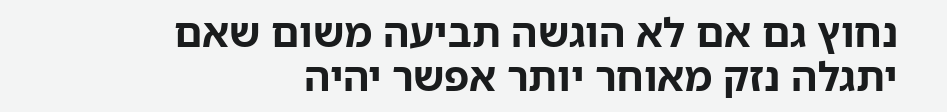נחוץ גם אם לא הוגשה תביעה משום שאם יתגלה נזק מאוחר יותר אפשר יהיה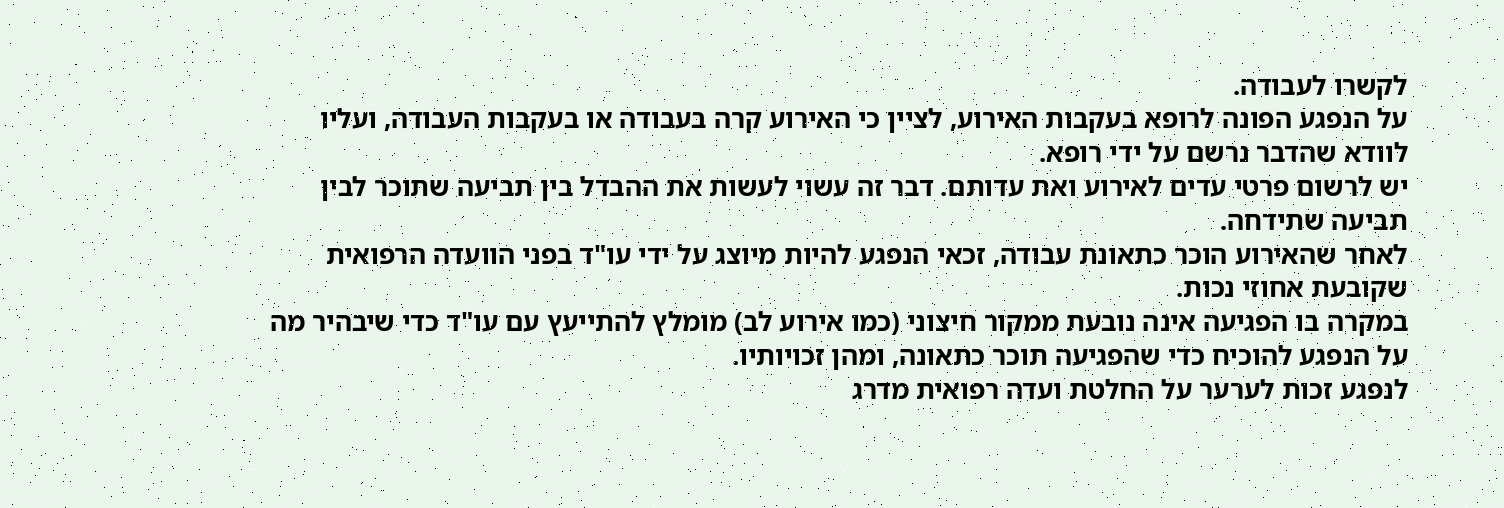לקשרו לעבודה.
על הנפגע הפונה לרופא בעקבות האירוע, לציין כי האירוע קרה בעבודה או בעקבות העבודה, ועליו לוודא שהדבר נרשם על ידי רופא.
יש לרשום פרטי עדים לאירוע ואת עדותם. דבר זה עשוי לעשות את ההבדל בין תביעה שתוכר לבין תביעה שתידחה.
לאחר שהאירוע הוכר כתאונת עבודה, זכאי הנפגע להיות מיוצג על ידי עו"ד בפני הוועדה הרפואית שקובעת אחוזי נכות.
במקרה בו הפגיעה אינה נובעת ממקור חיצוני (כמו אירוע לב) מומלץ להתייעץ עם עו"ד כדי שיבהיר מה על הנפגע להוכיח כדי שהפגיעה תוכר כתאונה, ומהן זכויותיו.
לנפגע זכות לערער על החלטת ועדה רפואית מדרג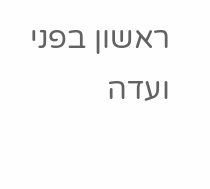ראשון בפני ועדה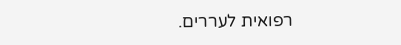רפואית לעררים.